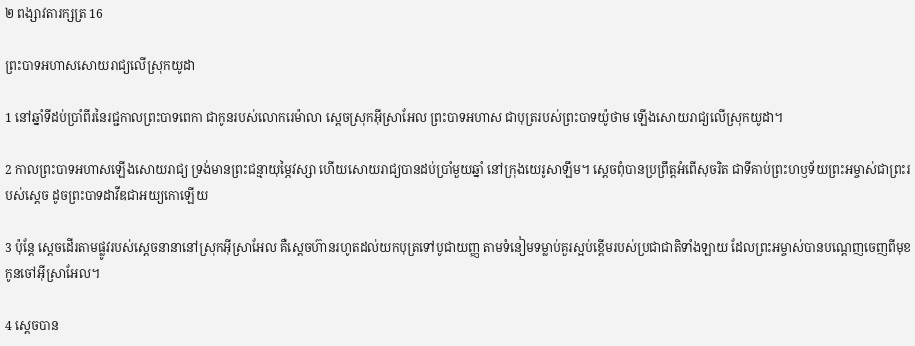២ ពង្សា‌វតារ‌ក្សត្រ 16

ព្រះ‌បាទអហាសសោយរាជ្យលើស្រុកយូដា

1 នៅឆ្នាំទីដប់ប្រាំ‌ពីរនៃរជ្ជកាលព្រះ‌បាទពេកា ជាកូនរបស់លោករេម៉ា‌លា ស្ដេចស្រុកអ៊ីស្រា‌អែល ព្រះ‌បាទអហាស ជាបុត្ររបស់ព្រះ‌បាទយ៉ូថាម ឡើងសោយរាជ្យលើស្រុកយូដា។

2 កាលព្រះ‌បាទអហាសឡើងសោយ‌រាជ្យ ទ្រង់មានព្រះ‌ជន្មាយុម្ភៃវស្សា ហើយសោយរាជ្យបានដប់ប្រាំមួយឆ្នាំ នៅក្រុងយេរូ‌សាឡឹម។ ស្ដេចពុំបានប្រព្រឹត្តអំពើសុចរិត ជាទីគាប់ព្រះ‌ហឫទ័យព្រះ‌អម្ចាស់ជាព្រះរបស់ស្ដេច ដូចព្រះ‌បាទដាវីឌជាអយ្យ‌កោឡើយ

3 ប៉ុន្តែ ស្ដេចដើរតាមផ្លូវរបស់ស្ដេចនានានៅស្រុកអ៊ីស្រា‌អែល គឺស្ដេចហ៊ានរហូតដល់យកបុត្រទៅបូជាយញ្ញ តាមទំនៀម‌ទម្លាប់គួរស្អប់ខ្ពើមរបស់ប្រជា‌ជាតិទាំង‌ឡាយ ដែលព្រះ‌អម្ចាស់បានបណ្ដេញចេញពីមុខកូនចៅអ៊ីស្រា‌អែល។

4 ស្ដេចបាន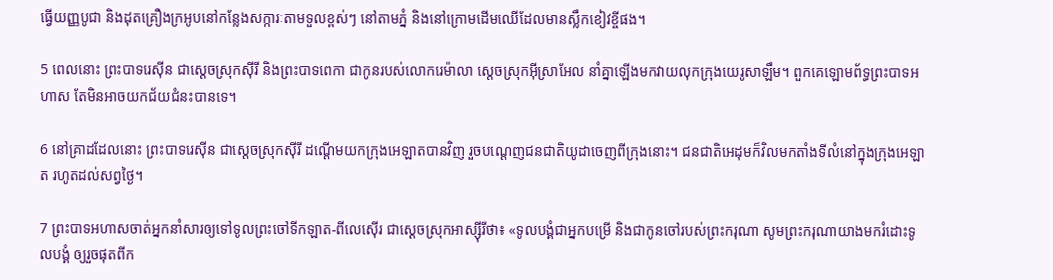ធ្វើយញ្ញ‌បូជា និងដុតគ្រឿងក្រអូបនៅកន្លែងសក្ការៈតាមទួលខ្ពស់ៗ នៅតាមភ្នំ និងនៅក្រោមដើមឈើដែលមានស្លឹកខៀវខ្ចីផង។

5 ពេលនោះ ព្រះ‌បាទរេស៊ីន ជាស្ដេចស្រុកស៊ីរី និងព្រះ‌បាទពេកា ជាកូនរបស់លោករេម៉ា‌លា ស្ដេចស្រុកអ៊ីស្រា‌អែល នាំគ្នាឡើងមកវាយលុកក្រុងយេរូ‌សាឡឹម។ ពួកគេឡោម‌ព័ទ្ធព្រះ‌បាទអហាស តែមិនអាចយកជ័យ‌ជំនះបានទេ។

6 នៅគ្រាដដែលនោះ ព្រះ‌បាទរេស៊ីន ជាស្ដេចស្រុកស៊ីរី ដណ្ដើមយកក្រុងអេឡាតបានវិញ រួចបណ្ដេញជន‌ជាតិយូដាចេញពីក្រុងនោះ។ ជន‌ជាតិអេដុមក៏វិលមកតាំងទីលំ‌នៅក្នុងក្រុងអេឡាត រហូតដល់សព្វថ្ងៃ។

7 ព្រះ‌បាទអហាសចាត់អ្នកនាំសារឲ្យទៅទូលព្រះ‌ចៅទីក‌ឡាត-ពីលេ‌ស៊ើរ ជាស្ដេចស្រុកអាស្ស៊ីរីថា៖ «ទូលបង្គំជាអ្នកបម្រើ និងជាកូនចៅរបស់ព្រះ‌ករុណា សូមព្រះ‌ករុណាយាងមករំដោះទូលបង្គំ ឲ្យរួចផុតពីក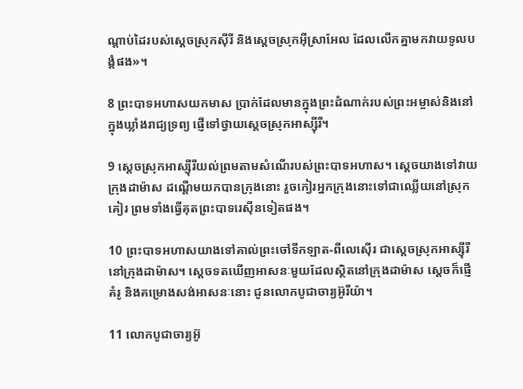ណ្ដាប់ដៃរបស់ស្ដេចស្រុកស៊ីរី និងស្ដេចស្រុកអ៊ីស្រា‌អែល ដែលលើកគ្នាមកវាយទូលបង្គំផង»។

8 ព្រះ‌បាទអហាសយកមាស ប្រាក់ដែលមានក្នុងព្រះ‌ដំណាក់របស់ព្រះ‌អម្ចាស់និងនៅក្នុងឃ្លាំងរាជ្យទ្រព្យ ផ្ញើទៅថ្វាយស្ដេចស្រុកអាស្ស៊ីរី។

9 ស្ដេចស្រុកអាស្ស៊ីរីយល់ព្រមតាមសំណើរបស់ព្រះ‌បាទអហាស។ ស្ដេចយាងទៅវាយក្រុងដាម៉ាស ដណ្ដើមយកបានក្រុងនោះ រួចកៀរអ្នកក្រុងនោះទៅជាឈ្លើយនៅស្រុកគៀរ ព្រមទាំងធ្វើគុតព្រះ‌បាទរេស៊ីនទៀតផង។

10 ព្រះ‌បាទអហាសយាងទៅគាល់ព្រះ‌ចៅទីក‌ឡាត-ពីលេ‌ស៊ើរ ជាស្ដេចស្រុកអាស្ស៊ីរី នៅក្រុងដាម៉ាស។ ស្ដេចទតឃើញអាសនៈមួយដែលស្ថិតនៅក្រុងដាម៉ាស ស្ដេចក៏ផ្ញើគំរូ និងគម្រោងសង់អាសនៈនោះ ជូនលោកបូជា‌ចារ្យអ៊ូរី‌យ៉ា។

11 លោកបូជា‌ចារ្យអ៊ូ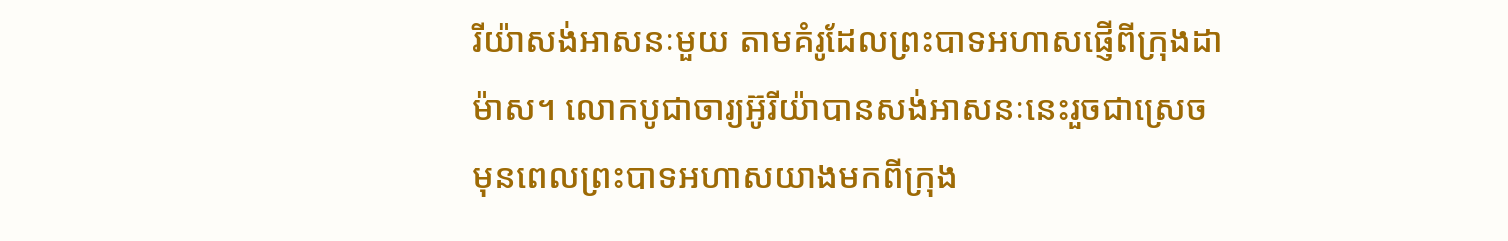រី‌យ៉ាសង់អាសនៈមួយ តាមគំរូដែលព្រះ‌បាទអហាសផ្ញើពីក្រុងដាម៉ាស។ លោកបូជា‌ចារ្យអ៊ូរី‌យ៉ាបានសង់អាសនៈនេះរួចជាស្រេច មុនពេលព្រះ‌បាទអហាសយាងមកពីក្រុង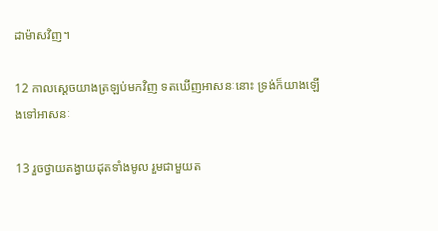ដាម៉ាសវិញ។

12 កាលស្ដេចយាងត្រឡប់មកវិញ ទតឃើញអាសនៈនោះ ទ្រង់ក៏យាងឡើងទៅអាសនៈ

13 រួចថ្វាយតង្វាយដុតទាំងមូល រួមជាមួយត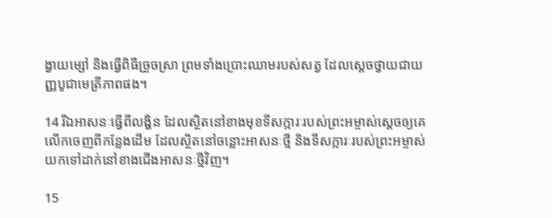ង្វាយម្សៅ និងធ្វើពិធីច្រួច‌ស្រា ព្រមទាំងប្រោះឈាមរបស់សត្វ ដែលស្ដេចថ្វាយជាយញ្ញ‌បូជាមេត្រី‌ភាពផង។

14 រីឯអាសនៈធ្វើពីលង្ហិន ដែលស្ថិតនៅខាងមុខទី‌សក្ការៈរបស់ព្រះ‌អម្ចាស់ស្ដេចឲ្យគេលើកចេញពីកន្លែងដើម ដែលស្ថិតនៅចន្លោះអាសនៈថ្មី និងទី‌សក្ការៈរបស់ព្រះ‌អម្ចាស់យកទៅដាក់នៅខាងជើងអាសនៈថ្មីវិញ។

15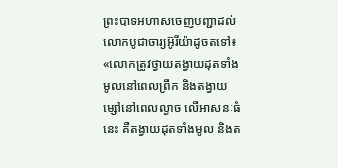ព្រះ‌បាទអហាសចេញបញ្ជាដល់លោកបូជា‌ចារ្យអ៊ូរី‌យ៉ាដូចតទៅ៖ «លោកត្រូវថ្វាយតង្វាយដុតទាំងមូលនៅពេលព្រឹក និងតង្វាយម្សៅនៅពេលល្ងាច លើអាសនៈធំនេះ គឺតង្វាយដុតទាំងមូល និងត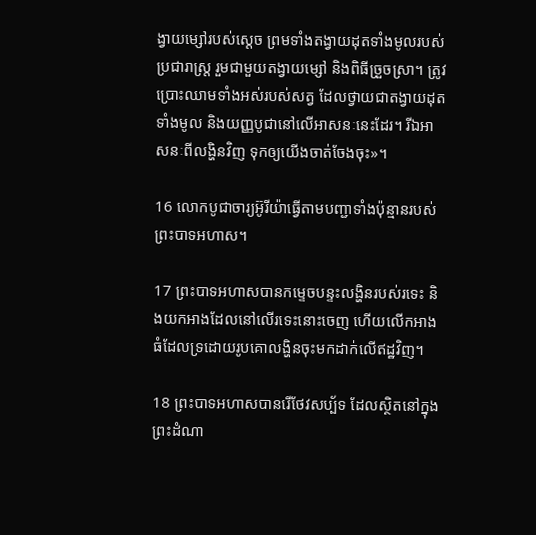ង្វាយម្សៅរបស់ស្ដេច ព្រមទាំងតង្វាយដុតទាំងមូលរបស់ប្រជា‌រាស្ត្រ រួមជាមួយតង្វាយម្សៅ និងពិធីច្រួច‌ស្រា។ ត្រូវប្រោះឈាមទាំងអស់របស់សត្វ ដែលថ្វាយជាតង្វាយដុតទាំងមូល និងយញ្ញ‌បូជានៅលើអាសនៈនេះដែរ។ រីឯអាសនៈពីលង្ហិនវិញ ទុកឲ្យយើងចាត់ចែងចុះ»។

16 លោកបូជា‌ចារ្យអ៊ូរី‌យ៉ាធ្វើតាមបញ្ជាទាំងប៉ុន្មានរបស់ព្រះ‌បាទអហាស។

17 ព្រះ‌បាទអហាសបានកម្ទេចបន្ទះលង្ហិនរបស់រទេះ និងយកអាងដែលនៅលើរទេះនោះចេញ ហើយលើកអាងធំដែលទ្រដោយរូបគោលង្ហិនចុះមកដាក់លើឥដ្ឋវិញ។

18 ព្រះ‌បាទអហាសបានរើ‌ថែវសប្ប័ទ ដែលស្ថិតនៅក្នុងព្រះ‌ដំណា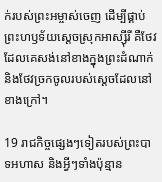ក់របស់ព្រះ‌អម្ចាស់ចេញ ដើម្បីផ្គាប់ព្រះ‌ហឫទ័យស្ដេចស្រុកអាស្ស៊ីរី គឺថែវដែលគេសង់នៅខាងក្នុងព្រះ‌ដំណាក់ និងថែវច្រកចូលរបស់ស្ដេចដែលនៅខាងក្រៅ។

19 រាជកិច្ចផ្សេងៗទៀតរបស់ព្រះ‌បាទអហាស និងអ្វីៗទាំងប៉ុន្មាន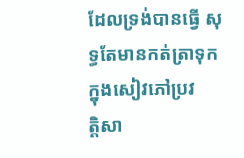ដែលទ្រង់បានធ្វើ សុទ្ធតែមានកត់‌ត្រាទុកក្នុងសៀវភៅប្រវត្តិ‌សា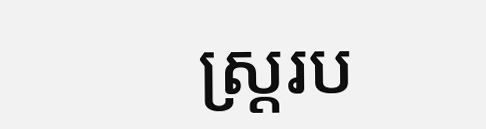ស្ត្ររប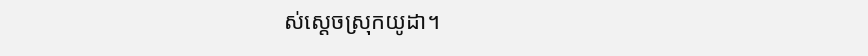ស់ស្ដេចស្រុកយូដា។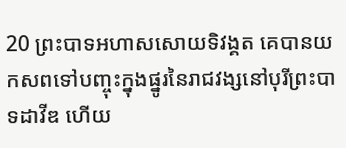20 ព្រះ‌បាទអហាសសោយទិវង្គត គេបានយកសពទៅបញ្ចុះក្នុងផ្នូរនៃរាជ‌វង្សនៅបុរីព្រះ‌បាទដាវីឌ ហើយ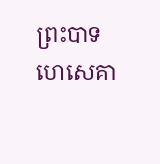ព្រះ‌បាទហេ‌សេគា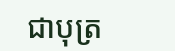ជាបុត្រ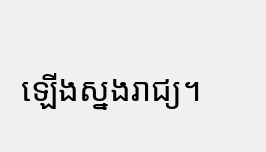ឡើងស្នងរាជ្យ។